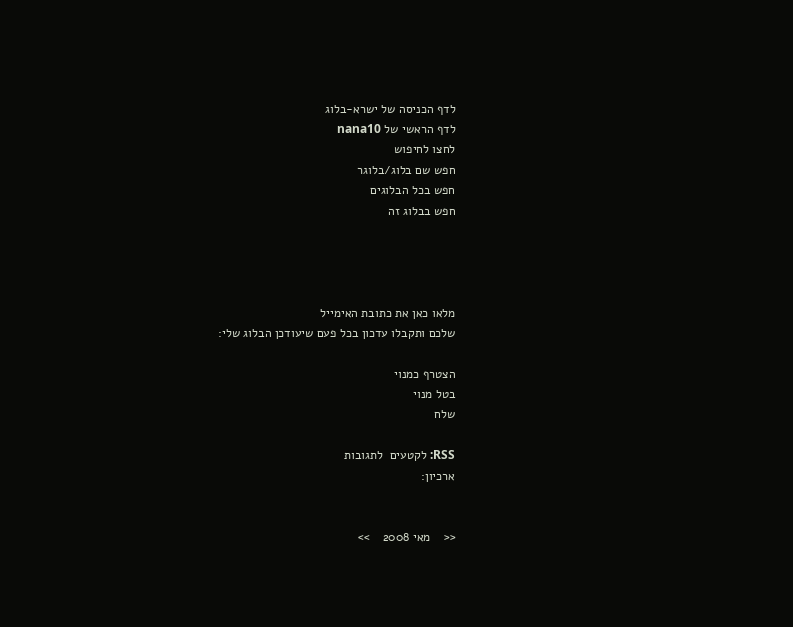לדף הכניסה של ישרא-בלוג
לדף הראשי של nana10
לחצו לחיפוש
חפש שם בלוג/בלוגר
חפש בכל הבלוגים
חפש בבלוג זה




מלאו כאן את כתובת האימייל
שלכם ותקבלו עדכון בכל פעם שיעודכן הבלוג שלי:

הצטרף כמנוי
בטל מנוי
שלח

RSS: לקטעים  לתגובות
ארכיון:


<<    מאי 2008    >>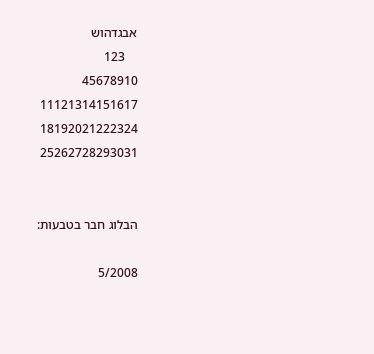אבגדהוש
    123
45678910
11121314151617
18192021222324
25262728293031


הבלוג חבר בטבעות:

5/2008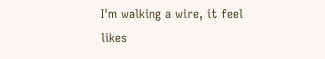I'm walking a wire, it feel likes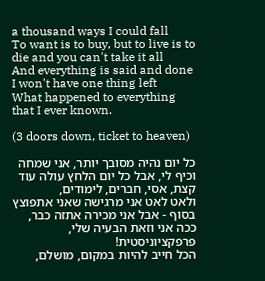a thousand ways I could fall
To want is to buy, but to live is to die and you can't take it all
And everything is said and done I won't have one thing left
What happened to everything that I ever known.

(3 doors down, ticket to heaven)

כל יום נהיה מסובך יותר, אני שמחה וכיף לי, אבל כל יום הלחץ עולה עוד קצת, אסי, חברים, לימודים,
ולאט לאט אני מרגישה שאני אתפוצץ בסוף - אבל אני מכירה אתזה כבר, ככה אני וזאת הבעיה שלי, פרפקציוניסטית!
הכל חייב להיות במקום, מושלם,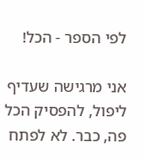לפי הספר - הכל!

אני מרגישה שעדיף ליפול, להפסיק הכל פה, כבר. לא לפתח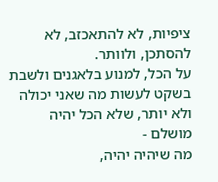ציפיות, לא להתאכזב, לא להסתכן, ולוותר.
על הכל, למנוע בלאגנים ולשבת בשקט לעשות מה שאני יכולה ולא יותר, שלא הכל יהיה מושלם -
מה שיהיה יהיה,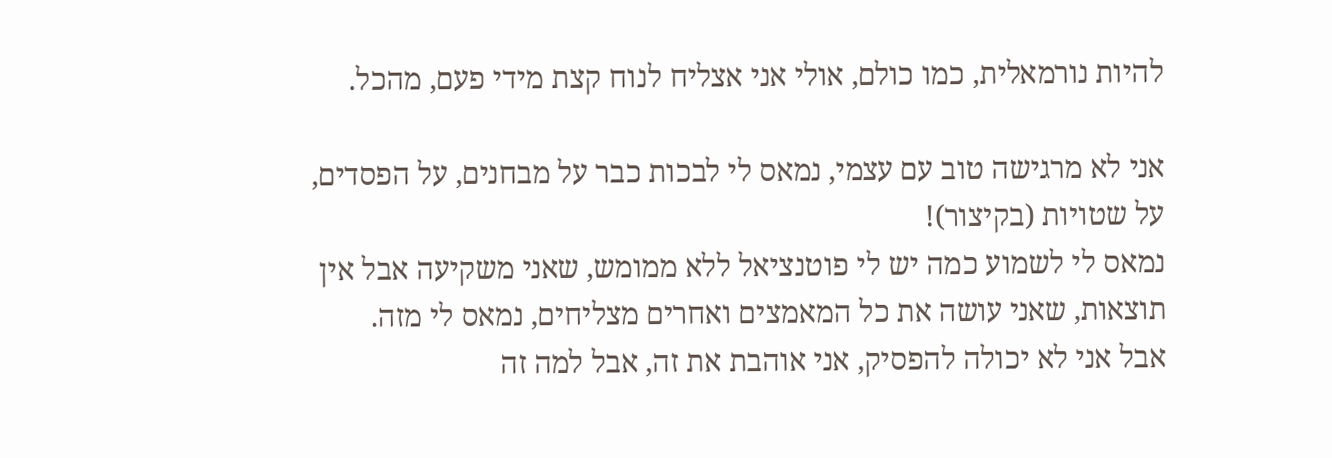להיות נורמאלית, כמו כולם, אולי אני אצליח לנוח קצת מידי פעם, מהכל.

אני לא מרגישה טוב עם עצמי, נמאס לי לבכות כבר על מבחנים, על הפסדים, על שטויות (בקיצור)!
נמאס לי לשמוע כמה יש לי פוטנציאל ללא ממומש, שאני משקיעה אבל אין תוצאות, שאני עושה את כל המאמצים ואחרים מצליחים, נמאס לי מזה.
אבל אני לא יכולה להפסיק, אני אוהבת את זה, אבל למה זה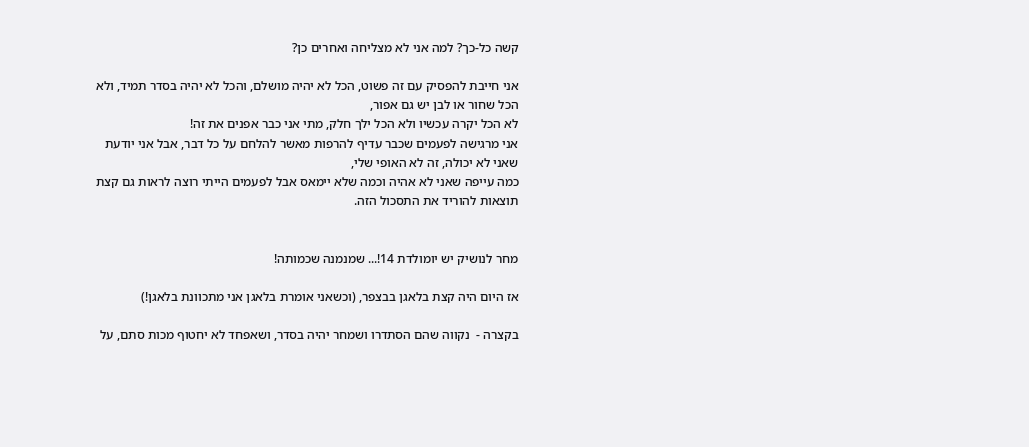קשה כל-כך? למה אני לא מצליחה ואחרים כן?

אני חייבת להפסיק עם זה פשוט, הכל לא יהיה מושלם, והכל לא יהיה בסדר תמיד, ולא הכל שחור או לבן יש גם אפור,
לא הכל יקרה עכשיו ולא הכל ילך חלק, מתי אני כבר אפנים את זה!
אני מרגישה לפעמים שכבר עדיף להרפות מאשר להלחם על כל דבר, אבל אני יודעת שאני לא יכולה, זה לא האופי שלי,
כמה עייפה שאני לא אהיה וכמה שלא יימאס אבל לפעמים הייתי רוצה לראות גם קצת תוצאות להוריד את התסכול הזה.


מחר לנושיק יש יומולדת 14!... שמנמנה שכמותה!

אז היום היה קצת בלאגן בבצפר, (וכשאני אומרת בלאגן אני מתכוונת בלאגן!)

בקצרה -  נקווה שהם הסתדרו ושמחר יהיה בסדר, ושאפחד לא יחטוף מכות סתם, על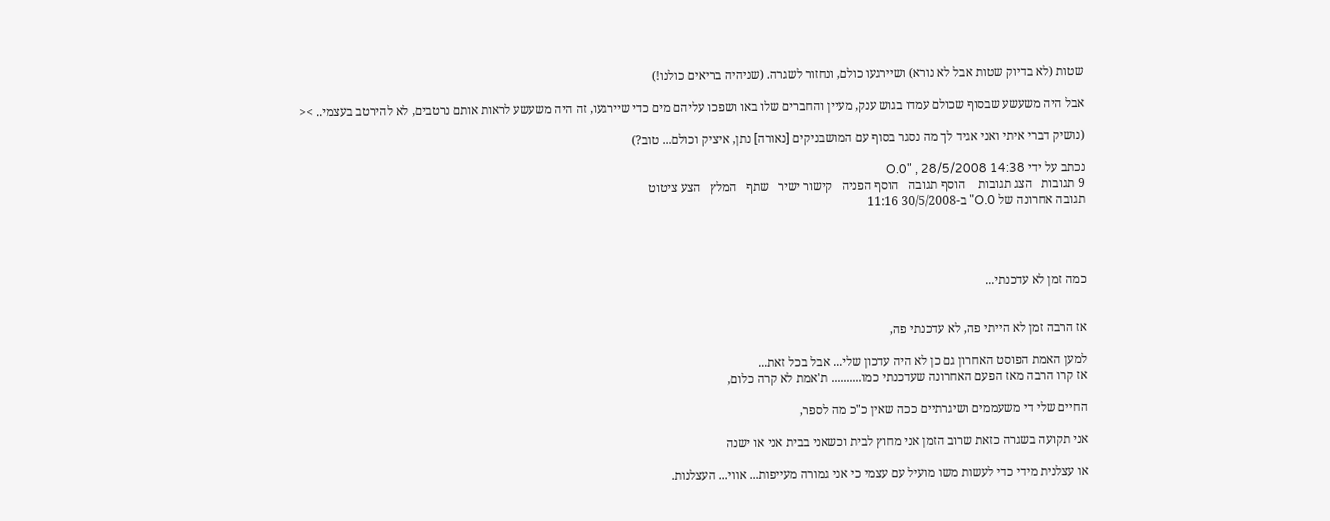שטות (לא בדיוק שטות אבל לא נורא) ושיירגעו כולם, ונחזור לשגרה. (שניהיה בריאים כולנו!)

אבל היה משעשע שבסוף שכולם עמדו בגוש ענק, מעיין והחברים שלו באו ושפכו עליהם מים כדי שיירגעו, זה היה משעשע לראות אותם נרטבים, לא להירטב בעצמי.. ><

(נושיק דברי איתי ואני אגיד לך מה נסגר בסוף עם המושבניקים [נאורה] נתן, איציק וכולם... טוב?)

נכתב על ידי O.0" , 28/5/2008 14:38
9 תגובות   הצג תגובות    הוסף תגובה   הוסף הפניה   קישור ישיר   שתף   המלץ   הצע ציטוט
תגובה אחרונה של O.0" ב-30/5/2008 11:16




כמה זמן לא עדכנתי...


אז הרבה זמן לא הייתי פה, לא עדכנתי פה,

למען האמת הפוסט האחרון גם כן לא היה עדכון שלי... אבל בכל זאת...
אז קרו הרבה מאז הפעם האחרונה שעדכנתי כמו.......... ת'אמת לא קרה כלום,

החיים שלי די משעממים ושיגרתיים ככה שאין כ"כ מה לספר,

אני תקועה בשגרה כזאת שרוב הזמן אני מחוץ לבית וכשאני בבית אני או ישנה

או עצלנית מידי כדי לעשות משו מועיל עם עצמי כי אני גמורה מעייפות... אווי... העצלנות.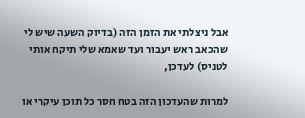אבל ניצלתי את הזמן הזה (בדיוק השעה שיש לי שהכאב ראש יעבור ועד שאמא שלי תיקח אותי לטניס) לעדכן,

למרות שהעדכון הזה בטח חסר כל תוכן עיקרי או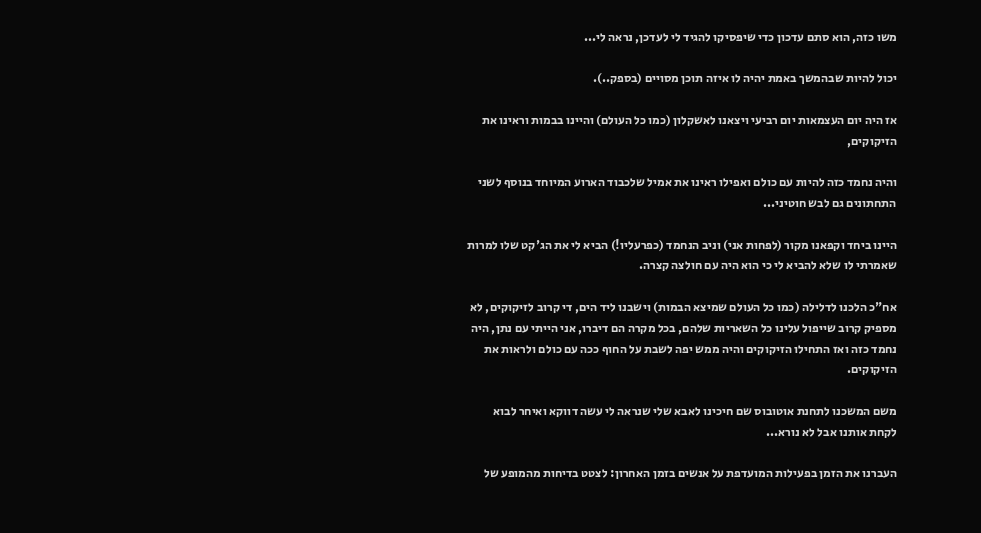משו כזה, הוא סתם עדכון כדי שיפסיקו להגיד לי לעדכן, נראה לי...

יכול להיות שבהמשך באמת יהיה לו איזה תוכן מסויים (בספק..).

אז היה יום העצמאות יום רביעי ויצאנו לאשקלון (כמו כל העולם) והיינו בבמות וראינו את הזיקוקים,

והיה נחמד כזה להיות עם כולם ואפילו ראינו את אמיל שלכבוד הארוע המיוחד בנוסף לשני התחתונים גם לבש חוטיני...

היינו ביחד וקפאנו מקור (לפחות אני) וניב הנחמד (כפרעליו!) הביא לי את הג'קט שלו למרות שאמרתי לו שלא להביא לי כי הוא היה עם חולצה קצרה.

אח"כ הלכנו לדלילה (כמו כל העולם שמיצא הבמות) וישבנו ליד הים, די קרוב לזיקוקים, לא מספיק קרוב שייפול עלינו כל השאריות שלהם, בכל מקרה הם דיברו, אני הייתי עם נתן, היה נחמד כזה ואז התחילו הזיקוקים והיה ממש יפה לשבת על החוף ככה עם כולם ולראות את הזיקוקים.

משם המשכנו לתחנת אוטובוס שם חיכינו לאבא שלי שנראה לי עשה דווקא ואיחר לבוא לקחת אותנו אבל לא נורא...

העברנו את הזמן בפעילות המועדפת על אנשים בזמן האחרון: לצטט בדיחות מהמופע של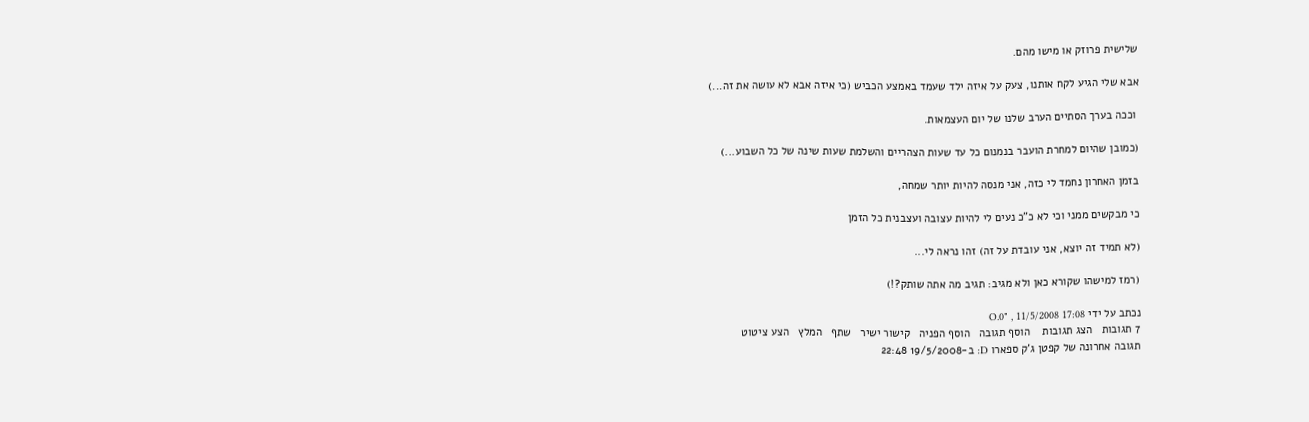שלישית פרוזק או מישו מהם.

אבא שלי הגיע לקח אותנו, צעק על איזה ילד שעמד באמצע הכביש (כי איזה אבא לא עושה את זה...)

 וככה בערך הסתיים הערב שלנו של יום העצמאות.

(כמובן שהיום למחרת הועבר בנמנום כל עד שעות הצהריים והשלמת שעות שינה של כל השבוע...)

בזמן האחרון נחמד לי כזה, אני מנסה להיות יותר שמחה,

כי מבקשים ממני וכי לא כ"כ נעים לי להיות עצובה ועצבנית כל הזמן

(לא תמיד זה יוצא, אני עובדת על זה) זהו נראה לי...

(רמז למישהו שקורא כאן ולא מגיב: תגיב מה אתה שותק?!)

נכתב על ידי O.0" , 11/5/2008 17:08
7 תגובות   הצג תגובות    הוסף תגובה   הוסף הפניה   קישור ישיר   שתף   המלץ   הצע ציטוט
תגובה אחרונה של קפטן ג'ק ספארו D: ב-19/5/2008 22:48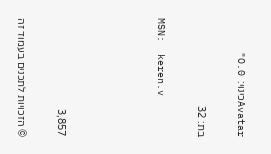Avatarכינוי:  O.0"

בת: 32

MSN:  keren.v




3,857

© הזכויות לתכנים בעמוד זה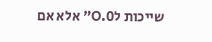שייכות לO.0" אלא אם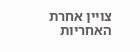צויין אחרת
האחריות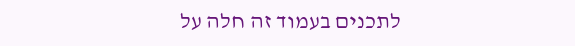לתכנים בעמוד זה חלה על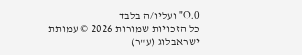O.0" ועליו/ה בלבד
כל הזכויות שמורות 2026 © עמותת ישראבלוג (ע"ר)